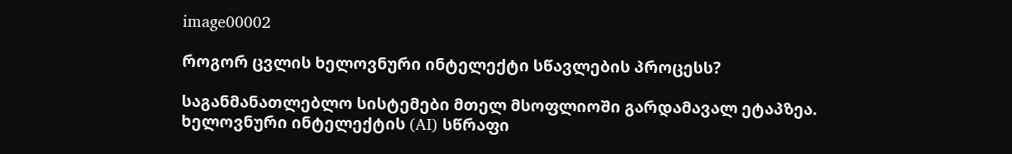image00002

როგორ ცვლის ხელოვნური ინტელექტი სწავლების პროცესს?

საგანმანათლებლო სისტემები მთელ მსოფლიოში გარდამავალ ეტაპზეა. ხელოვნური ინტელექტის (AI) სწრაფი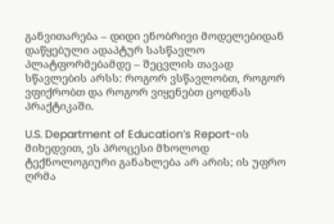განვითარება – დიდი ენობრივი მოდელებიდან დაწყებული ადაპტურ სასწავლო პლატფორმებამდე – შეცვლის თავად სწავლების არსს: როგორ ვსწავლობთ, როგორ ვფიქრობთ და როგორ ვიყენებთ ცოდნას პრაქტიკაში.

U.S. Department of Education’s Report-ის მიხედვით, ეს პროცესი მხოლოდ ტექნოლოგიური განახლება არ არის; ის უფრო ღრმა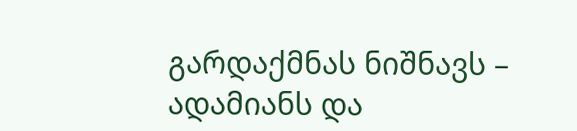გარდაქმნას ნიშნავს – ადამიანს და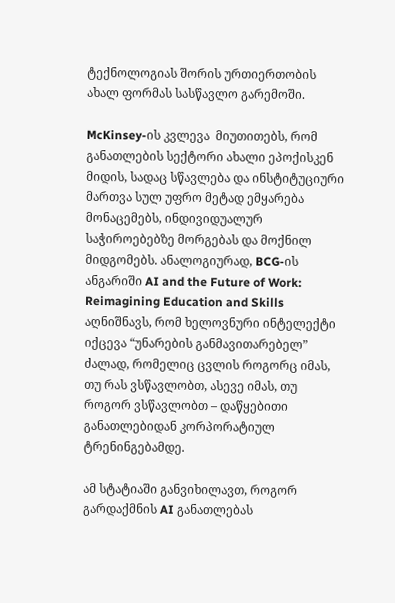ტექნოლოგიას შორის ურთიერთობის ახალ ფორმას სასწავლო გარემოში.

McKinsey-ის კვლევა  მიუთითებს, რომ განათლების სექტორი ახალი ეპოქისკენ მიდის, სადაც სწავლება და ინსტიტუციური მართვა სულ უფრო მეტად ემყარება მონაცემებს, ინდივიდუალურ საჭიროებებზე მორგებას და მოქნილ მიდგომებს. ანალოგიურად, BCG-ის ანგარიში AI and the Future of Work: Reimagining Education and Skills აღნიშნავს, რომ ხელოვნური ინტელექტი იქცევა “უნარების განმავითარებელ” ძალად, რომელიც ცვლის როგორც იმას, თუ რას ვსწავლობთ, ასევე იმას, თუ როგორ ვსწავლობთ – დაწყებითი განათლებიდან კორპორატიულ ტრენინგებამდე.

ამ სტატიაში განვიხილავთ, როგორ გარდაქმნის AI განათლებას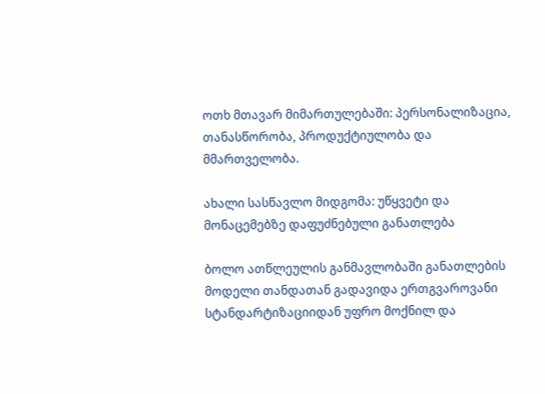ოთხ მთავარ მიმართულებაში: პერსონალიზაცია, თანასწორობა, პროდუქტიულობა და მმართველობა.

ახალი სასწავლო მიდგომა: უწყვეტი და მონაცემებზე დაფუძნებული განათლება

ბოლო ათწლეულის განმავლობაში განათლების მოდელი თანდათან გადავიდა ერთგვაროვანი სტანდარტიზაციიდან უფრო მოქნილ და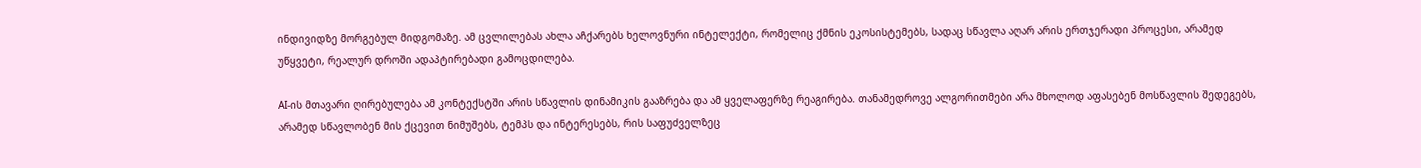ინდივიდზე მორგებულ მიდგომაზე. ამ ცვლილებას ახლა აჩქარებს ხელოვნური ინტელექტი, რომელიც ქმნის ეკოსისტემებს, სადაც სწავლა აღარ არის ერთჯერადი პროცესი, არამედ უწყვეტი, რეალურ დროში ადაპტირებადი გამოცდილება.

AI-ის მთავარი ღირებულება ამ კონტექსტში არის სწავლის დინამიკის გააზრება და ამ ყველაფერზე რეაგირება. თანამედროვე ალგორითმები არა მხოლოდ აფასებენ მოსწავლის შედეგებს, არამედ სწავლობენ მის ქცევით ნიმუშებს, ტემპს და ინტერესებს, რის საფუძველზეც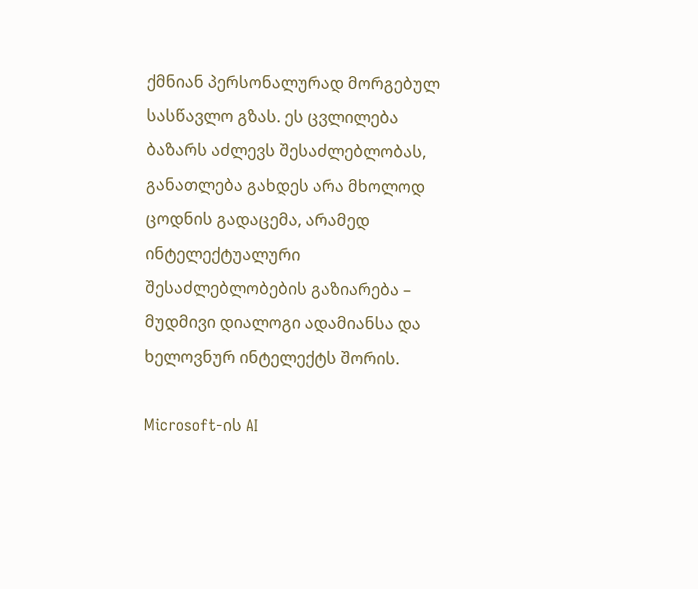ქმნიან პერსონალურად მორგებულ სასწავლო გზას. ეს ცვლილება ბაზარს აძლევს შესაძლებლობას, განათლება გახდეს არა მხოლოდ ცოდნის გადაცემა, არამედ ინტელექტუალური შესაძლებლობების გაზიარება – მუდმივი დიალოგი ადამიანსა და ხელოვნურ ინტელექტს შორის.

Microsoft-ის AI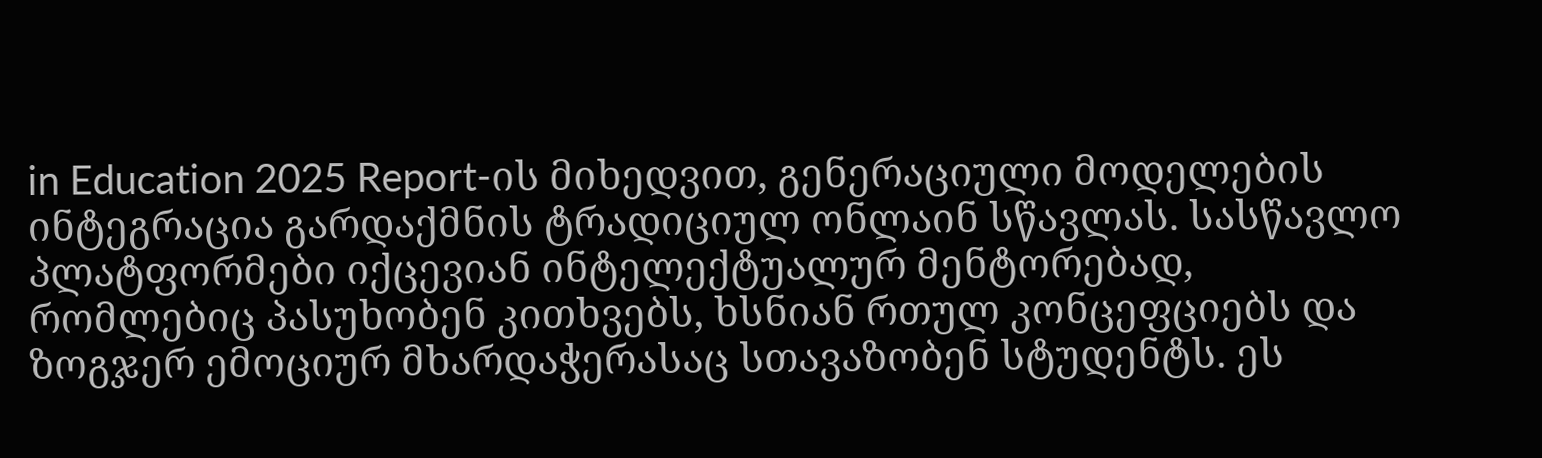in Education 2025 Report-ის მიხედვით, გენერაციული მოდელების ინტეგრაცია გარდაქმნის ტრადიციულ ონლაინ სწავლას. სასწავლო პლატფორმები იქცევიან ინტელექტუალურ მენტორებად, რომლებიც პასუხობენ კითხვებს, ხსნიან რთულ კონცეფციებს და ზოგჯერ ემოციურ მხარდაჭერასაც სთავაზობენ სტუდენტს. ეს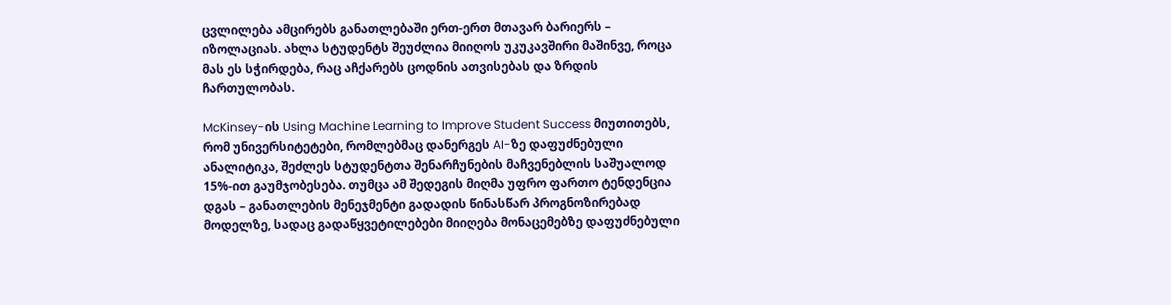ცვლილება ამცირებს განათლებაში ერთ-ერთ მთავარ ბარიერს – იზოლაციას. ახლა სტუდენტს შეუძლია მიიღოს უკუკავშირი მაშინვე, როცა მას ეს სჭირდება, რაც აჩქარებს ცოდნის ათვისებას და ზრდის ჩართულობას.

McKinsey-ის Using Machine Learning to Improve Student Success მიუთითებს, რომ უნივერსიტეტები, რომლებმაც დანერგეს AI-ზე დაფუძნებული ანალიტიკა, შეძლეს სტუდენტთა შენარჩუნების მაჩვენებლის საშუალოდ 15%-ით გაუმჯობესება. თუმცა ამ შედეგის მიღმა უფრო ფართო ტენდენცია დგას – განათლების მენეჯმენტი გადადის წინასწარ პროგნოზირებად მოდელზე, სადაც გადაწყვეტილებები მიიღება მონაცემებზე დაფუძნებული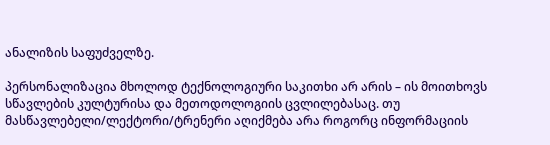ანალიზის საფუძველზე.

პერსონალიზაცია მხოლოდ ტექნოლოგიური საკითხი არ არის – ის მოითხოვს სწავლების კულტურისა და მეთოდოლოგიის ცვლილებასაც. თუ მასწავლებელი/ლექტორი/ტრენერი აღიქმება არა როგორც ინფორმაციის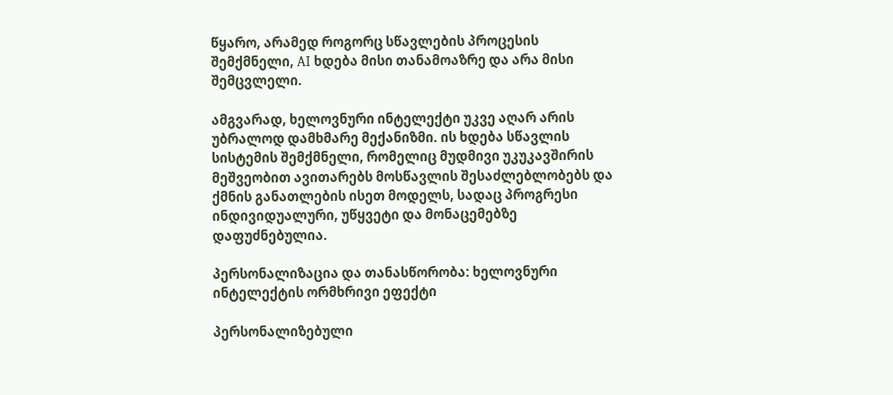წყარო, არამედ როგორც სწავლების პროცესის შემქმნელი, AI ხდება მისი თანამოაზრე და არა მისი შემცვლელი.

ამგვარად, ხელოვნური ინტელექტი უკვე აღარ არის უბრალოდ დამხმარე მექანიზმი. ის ხდება სწავლის სისტემის შემქმნელი, რომელიც მუდმივი უკუკავშირის მეშვეობით ავითარებს მოსწავლის შესაძლებლობებს და ქმნის განათლების ისეთ მოდელს, სადაც პროგრესი ინდივიდუალური, უწყვეტი და მონაცემებზე დაფუძნებულია.

პერსონალიზაცია და თანასწორობა: ხელოვნური ინტელექტის ორმხრივი ეფექტი

პერსონალიზებული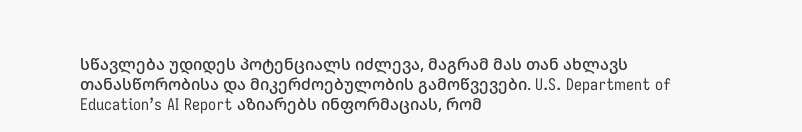სწავლება უდიდეს პოტენციალს იძლევა, მაგრამ მას თან ახლავს თანასწორობისა და მიკერძოებულობის გამოწვევები. U.S. Department of Education’s AI Report აზიარებს ინფორმაციას, რომ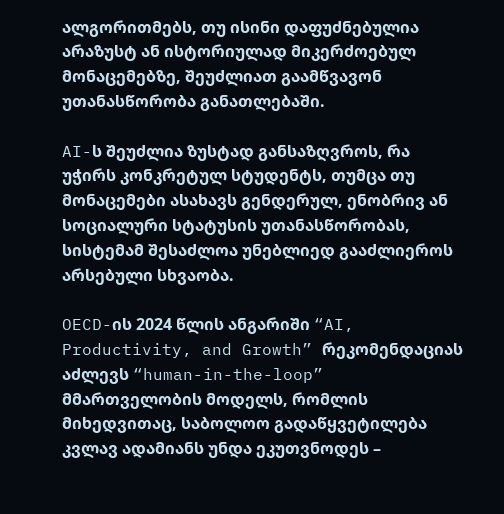ალგორითმებს, თუ ისინი დაფუძნებულია არაზუსტ ან ისტორიულად მიკერძოებულ მონაცემებზე, შეუძლიათ გაამწვავონ უთანასწორობა განათლებაში.

AI-ს შეუძლია ზუსტად განსაზღვროს, რა უჭირს კონკრეტულ სტუდენტს, თუმცა თუ მონაცემები ასახავს გენდერულ, ენობრივ ან სოციალური სტატუსის უთანასწორობას, სისტემამ შესაძლოა უნებლიედ გააძლიეროს არსებული სხვაობა.

OECD-ის 2024 წლის ანგარიში “AI, Productivity, and Growth” რეკომენდაციას აძლევს “human-in-the-loop” მმართველობის მოდელს, რომლის მიხედვითაც, საბოლოო გადაწყვეტილება კვლავ ადამიანს უნდა ეკუთვნოდეს –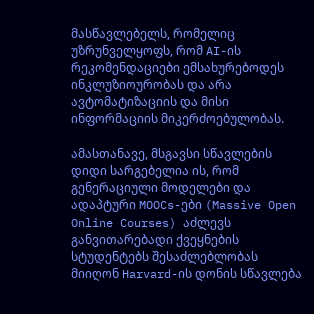მასწავლებელს, რომელიც უზრუნველყოფს, რომ AI-ის რეკომენდაციები ემსახურებოდეს ინკლუზიოურობას და არა ავტომატიზაციის და მისი ინფორმაციის მიკერძოებულობას.

ამასთანავე, მსგავსი სწავლების დიდი სარგებელია ის, რომ გენერაციული მოდელები და ადაპტური MOOCs-ები (Massive Open Online Courses) აძლევს განვითარებადი ქვეყნების სტუდენტებს შესაძლებლობას მიიღონ Harvard-ის დონის სწავლება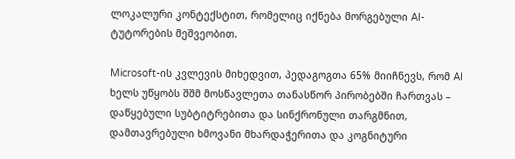ლოკალური კონტექსტით, რომელიც იქნება მორგებული AI-ტუტორების მეშვეობით.

Microsoft-ის კვლევის მიხედვით, პედაგოგთა 65% მიიჩნევს, რომ AI ხელს უწყობს შშმ მოსწავლეთა თანასწორ პირობებში ჩართვას – დაწყებული სუბტიტრებითა და სინქრონული თარგმნით, დამთავრებული ხმოვანი მხარდაჭერითა და კოგნიტური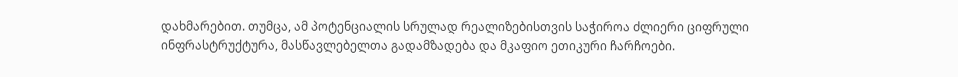დახმარებით. თუმცა, ამ პოტენციალის სრულად რეალიზებისთვის საჭიროა ძლიერი ციფრული ინფრასტრუქტურა, მასწავლებელთა გადამზადება და მკაფიო ეთიკური ჩარჩოები.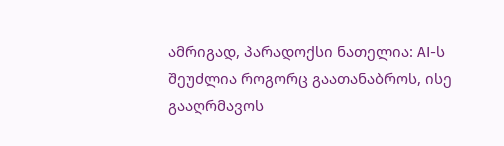ამრიგად, პარადოქსი ნათელია: AI-ს შეუძლია როგორც გაათანაბროს, ისე გააღრმავოს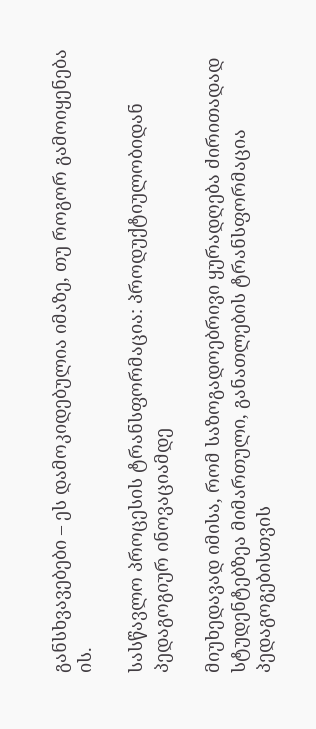განსხვავებები – ეს დამოკიდებულია იმაზე, თუ როგორ გამოიყენება ის.

სასწავლო პროცესის ტრანსფორმაცია: პროდუქტიულობიდან პედაგოგიურ ინოვაციამდე

მიუხედავად იმისა, რომ საზოგადოებრივი ყურადღება ძირითადად სტუდენტებზეა მიმართული, განათლების ტრანსფორმაცია პედაგოგებისთვის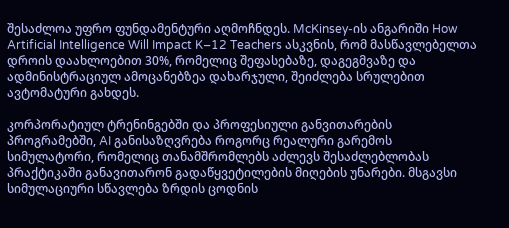შესაძლოა უფრო ფუნდამენტური აღმოჩნდეს. McKinsey-ის ანგარიში How Artificial Intelligence Will Impact K–12 Teachers ასკვნის, რომ მასწავლებელთა დროის დაახლოებით 30%, რომელიც შეფასებაზე, დაგეგმვაზე და ადმინისტრაციულ ამოცანებზეა დახარჯული, შეიძლება სრულებით ავტომატური გახდეს.

კორპორატიულ ტრენინგებში და პროფესიული განვითარების პროგრამებში, AI განისაზღვრება როგორც რეალური გარემოს სიმულატორი, რომელიც თანამშრომლებს აძლევს შესაძლებლობას პრაქტიკაში განავითარონ გადაწყვეტილების მიღების უნარები. მსგავსი სიმულაციური სწავლება ზრდის ცოდნის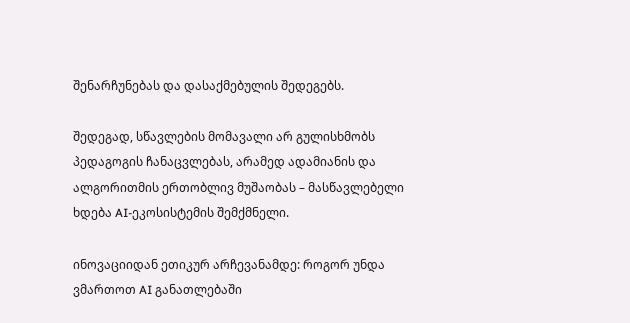შენარჩუნებას და დასაქმებულის შედეგებს.

შედეგად, სწავლების მომავალი არ გულისხმობს პედაგოგის ჩანაცვლებას, არამედ ადამიანის და ალგორითმის ერთობლივ მუშაობას – მასწავლებელი ხდება AI-ეკოსისტემის შემქმნელი.

ინოვაციიდან ეთიკურ არჩევანამდე: როგორ უნდა ვმართოთ AI განათლებაში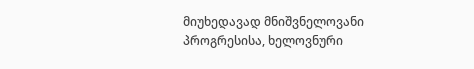მიუხედავად მნიშვნელოვანი პროგრესისა, ხელოვნური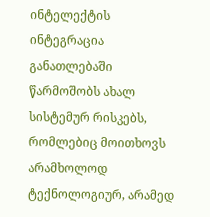ინტელექტის ინტეგრაცია განათლებაში წარმოშობს ახალ სისტემურ რისკებს, რომლებიც მოითხოვს არამხოლოდ ტექნოლოგიურ, არამედ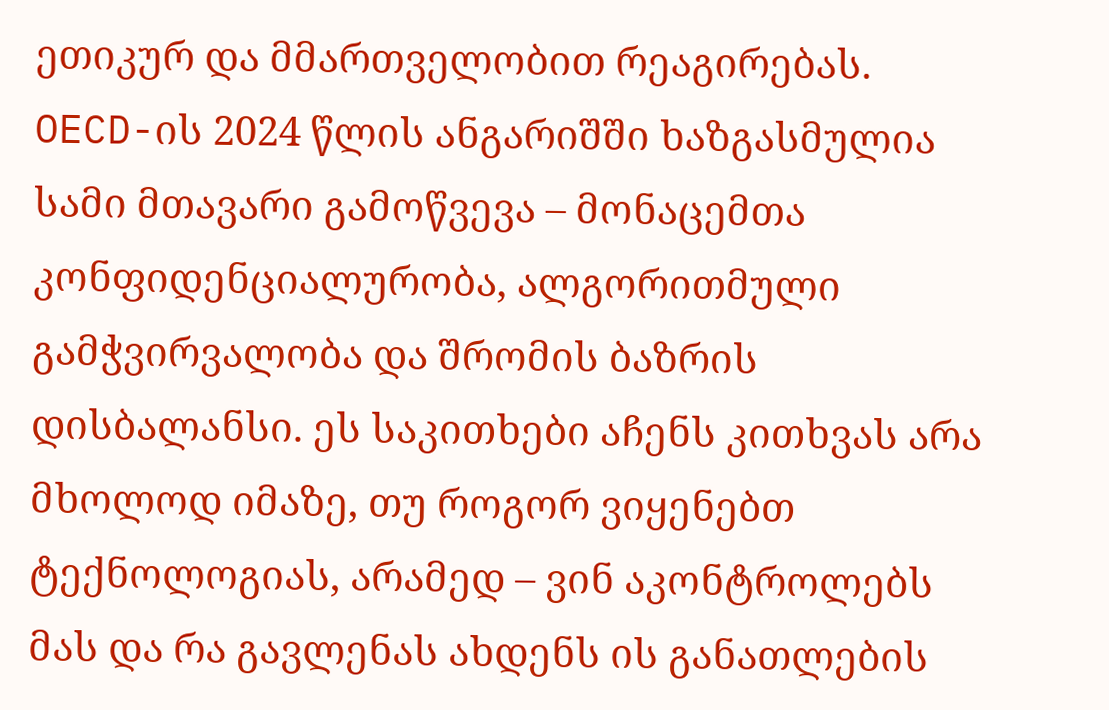ეთიკურ და მმართველობით რეაგირებას. OECD-ის 2024 წლის ანგარიშში ხაზგასმულია სამი მთავარი გამოწვევა – მონაცემთა კონფიდენციალურობა, ალგორითმული გამჭვირვალობა და შრომის ბაზრის დისბალანსი. ეს საკითხები აჩენს კითხვას არა მხოლოდ იმაზე, თუ როგორ ვიყენებთ ტექნოლოგიას, არამედ – ვინ აკონტროლებს მას და რა გავლენას ახდენს ის განათლების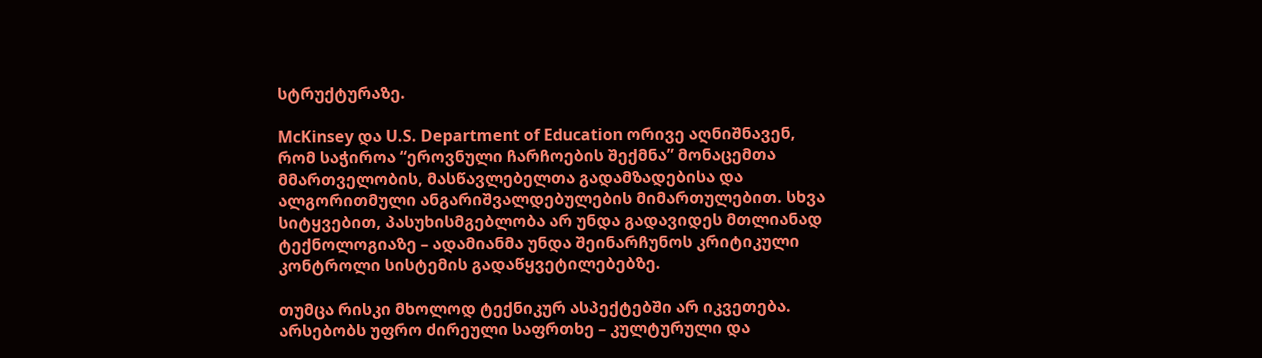სტრუქტურაზე.

McKinsey და U.S. Department of Education ორივე აღნიშნავენ, რომ საჭიროა “ეროვნული ჩარჩოების შექმნა” მონაცემთა მმართველობის, მასწავლებელთა გადამზადებისა და ალგორითმული ანგარიშვალდებულების მიმართულებით. სხვა სიტყვებით, პასუხისმგებლობა არ უნდა გადავიდეს მთლიანად ტექნოლოგიაზე – ადამიანმა უნდა შეინარჩუნოს კრიტიკული კონტროლი სისტემის გადაწყვეტილებებზე.

თუმცა რისკი მხოლოდ ტექნიკურ ასპექტებში არ იკვეთება. არსებობს უფრო ძირეული საფრთხე – კულტურული და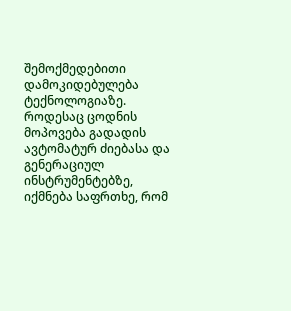შემოქმედებითი დამოკიდებულება ტექნოლოგიაზე. როდესაც ცოდნის მოპოვება გადადის ავტომატურ ძიებასა და გენერაციულ ინსტრუმენტებზე, იქმნება საფრთხე, რომ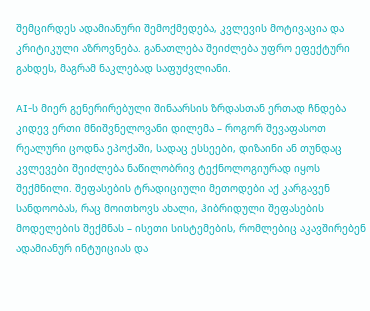შემცირდეს ადამიანური შემოქმედება, კვლევის მოტივაცია და კრიტიკული აზროვნება. განათლება შეიძლება უფრო ეფექტური გახდეს, მაგრამ ნაკლებად საფუძვლიანი.

AI-ს მიერ გენერირებული შინაარსის ზრდასთან ერთად ჩნდება კიდევ ერთი მნიშვნელოვანი დილემა – როგორ შევაფასოთ რეალური ცოდნა ეპოქაში, სადაც ესსეები, დიზაინი ან თუნდაც კვლევები შეიძლება ნაწილობრივ ტექნოლოგიურად იყოს შექმნილი. შეფასების ტრადიციული მეთოდები აქ კარგავენ სანდოობას, რაც მოითხოვს ახალი, ჰიბრიდული შეფასების მოდელების შექმნას – ისეთი სისტემების, რომლებიც აკავშირებენ ადამიანურ ინტუიციას და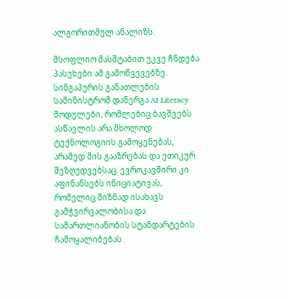ალგორითმულ ანალიზს.

მსოფლიო მასშტაბით უკვე ჩნდება პასუხები ამ გამოწვევებზე. სინგაპურის განათლების სამინისტრომ დანერგა AI Literacy მოდულები, რომლებიც ბავშვებს ასწავლის არა მხოლოდ ტექნოლოგიის გამოყენებას, არამედ მის გააზრებას და ეთიკურ შეზღუდვებსაც. ევროკავშირი კი აფინანსებს ინიციატივას, რომელიც მიზნად ისახავს გამჭვირვალობისა და სამართლიანობის სტანდარტების ჩამოყალიბებას.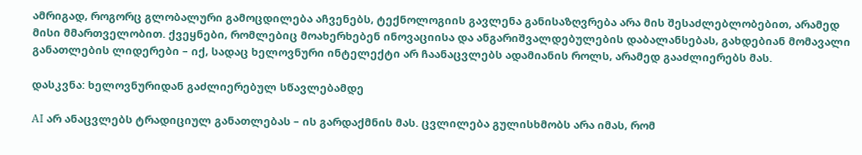ამრიგად, როგორც გლობალური გამოცდილება აჩვენებს, ტექნოლოგიის გავლენა განისაზღვრება არა მის შესაძლებლობებით, არამედ მისი მმართველობით. ქვეყნები, რომლებიც მოახერხებენ ინოვაციისა და ანგარიშვალდებულების დაბალანსებას, გახდებიან მომავალი განათლების ლიდერები – იქ, სადაც ხელოვნური ინტელექტი არ ჩაანაცვლებს ადამიანის როლს, არამედ გააძლიერებს მას.

დასკვნა: ხელოვნურიდან გაძლიერებულ სწავლებამდე

AI არ ანაცვლებს ტრადიციულ განათლებას – ის გარდაქმნის მას. ცვლილება გულისხმობს არა იმას, რომ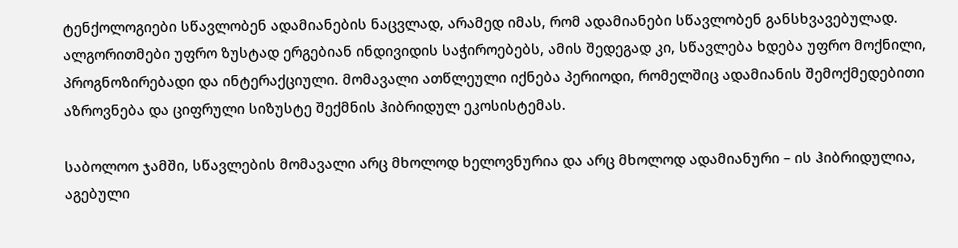ტენქოლოგიები სწავლობენ ადამიანების ნაცვლად, არამედ იმას, რომ ადამიანები სწავლობენ განსხვავებულად. ალგორითმები უფრო ზუსტად ერგებიან ინდივიდის საჭიროებებს, ამის შედეგად კი, სწავლება ხდება უფრო მოქნილი, პროგნოზირებადი და ინტერაქციული. მომავალი ათწლეული იქნება პერიოდი, რომელშიც ადამიანის შემოქმედებითი აზროვნება და ციფრული სიზუსტე შექმნის ჰიბრიდულ ეკოსისტემას.

საბოლოო ჯამში, სწავლების მომავალი არც მხოლოდ ხელოვნურია და არც მხოლოდ ადამიანური – ის ჰიბრიდულია, აგებული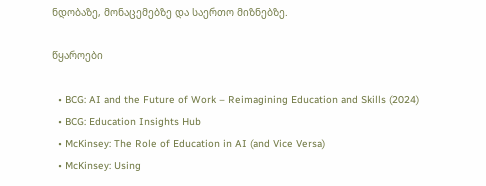ნდობაზე, მონაცემებზე და საერთო მიზნებზე.

წყაროები

  • BCG: AI and the Future of Work – Reimagining Education and Skills (2024)
  • BCG: Education Insights Hub
  • McKinsey: The Role of Education in AI (and Vice Versa)
  • McKinsey: Using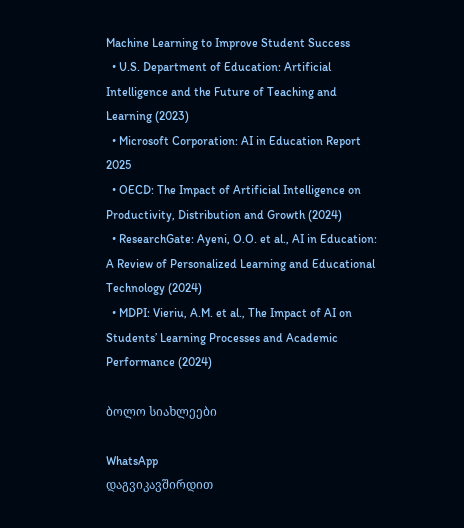Machine Learning to Improve Student Success
  • U.S. Department of Education: Artificial Intelligence and the Future of Teaching and Learning (2023)
  • Microsoft Corporation: AI in Education Report 2025
  • OECD: The Impact of Artificial Intelligence on Productivity, Distribution and Growth (2024)
  • ResearchGate: Ayeni, O.O. et al., AI in Education: A Review of Personalized Learning and Educational Technology (2024)
  • MDPI: Vieriu, A.M. et al., The Impact of AI on Students’ Learning Processes and Academic Performance (2024)

ბოლო სიახლეები

WhatsApp
დაგვიკავშირდით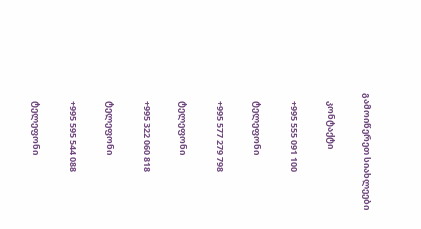გამოიწერეთ სიახლეები

    კონტაქტი

    +995 555 091 100

    ტელეფონი

    +995 577 279 798

    ტელეფონი

    +995 322 060 818

    ტელეფონი

    +995 595 544 088

    ტელეფონი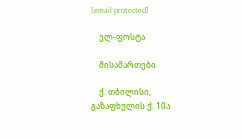[email protected]

    ელ-ფოსტა

    მისამართები

    ქ. თბილისი, გაზაფხულის ქ. 10ა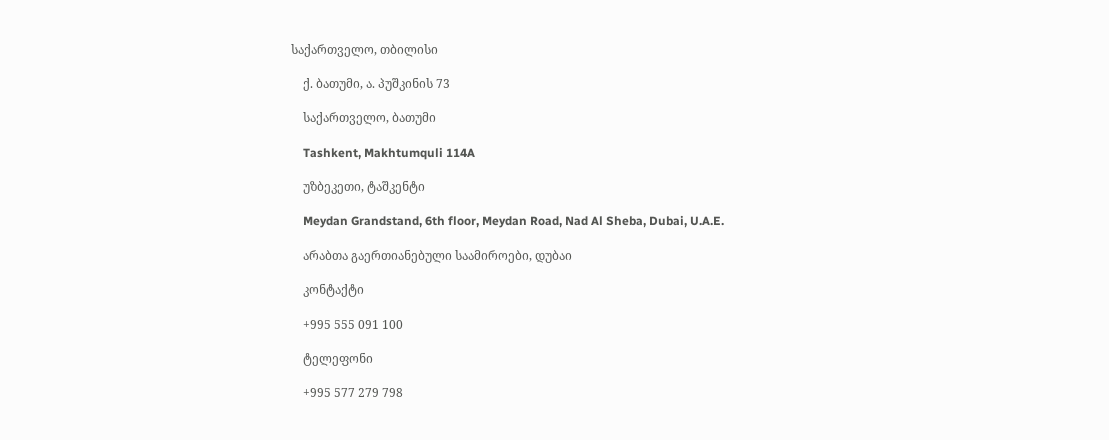საქართველო, თბილისი

    ქ. ბათუმი, ა. პუშკინის 73

    საქართველო, ბათუმი

    Tashkent, Makhtumquli 114A

    უზბეკეთი, ტაშკენტი

    Meydan Grandstand, 6th floor, Meydan Road, Nad Al Sheba, Dubai, U.A.E.

    არაბთა გაერთიანებული საამიროები, დუბაი

    კონტაქტი

    +995 555 091 100

    ტელეფონი

    +995 577 279 798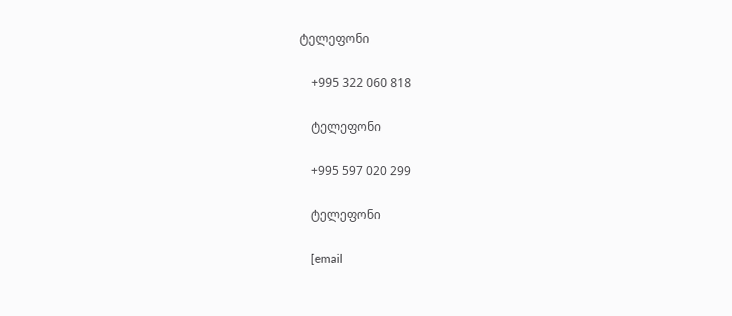ტელეფონი

    +995 322 060 818

    ტელეფონი

    +995 597 020 299

    ტელეფონი

    [email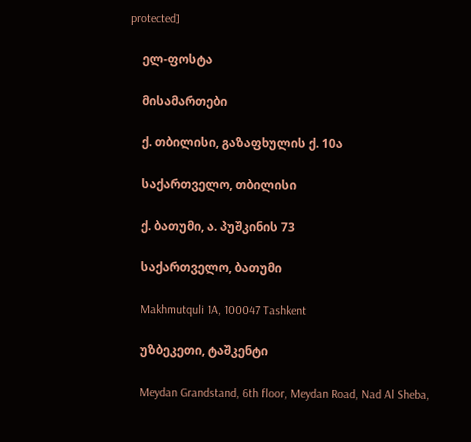protected]

    ელ-ფოსტა

    მისამართები

    ქ. თბილისი, გაზაფხულის ქ. 10ა

    საქართველო, თბილისი

    ქ. ბათუმი, ა. პუშკინის 73

    საქართველო, ბათუმი

    Makhmutquli 1A, 100047 Tashkent

    უზბეკეთი, ტაშკენტი

    Meydan Grandstand, 6th floor, Meydan Road, Nad Al Sheba,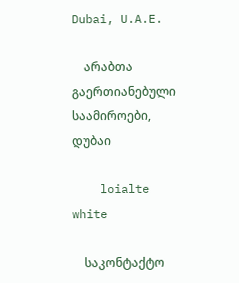Dubai, U.A.E.

    არაბთა გაერთიანებული საამიროები, დუბაი

    loialte white

    საკონტაქტო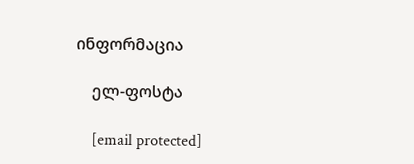ინფორმაცია

    ელ-ფოსტა

    [email protected]